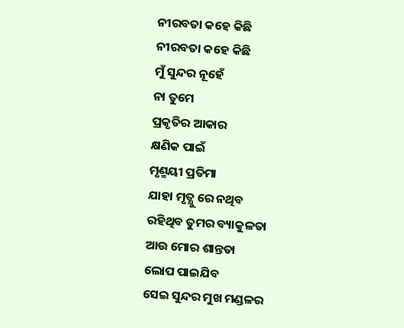ନୀରବତା କହେ କିଛି
ନୀରବତା କହେ କିଛି
ମୁଁ ସୁନ୍ଦର ନୂହେଁ
ନା ତୁମେ
ପ୍ରକୃତିର ଆକାର
କ୍ଷଣିକ ପାଇଁ
ମୃଣ୍ମୟୀ ପ୍ରତିମା
ଯାହା ମୃତ୍ଯୁ ରେ ନଥିବ
ରହିଥିବ ତୁମର ବ୍ୟାକୁଳତା
ଆଉ ମୋର ଶାନ୍ତତା
ଲୋପ ପାଇଯିବ
ସେଇ ସୁନ୍ଦର ମୁଖ ମଣ୍ଡଳର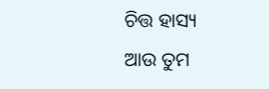ଚିତ୍ତ ହାସ୍ୟ
ଆଉ ତୁମ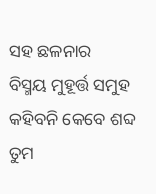ସହ ଛଳନାର
ବିସ୍ମୟ ମୁହୂର୍ତ୍ତ ସମୁହ
କହିବନି କେବେ ଶବ୍ଦ
ତୁମ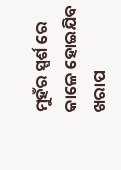ମୁହଁର ସ୍ପର୍ଶ ରେ
କାଳେ ହୋଇଯିବ
ଖରାପ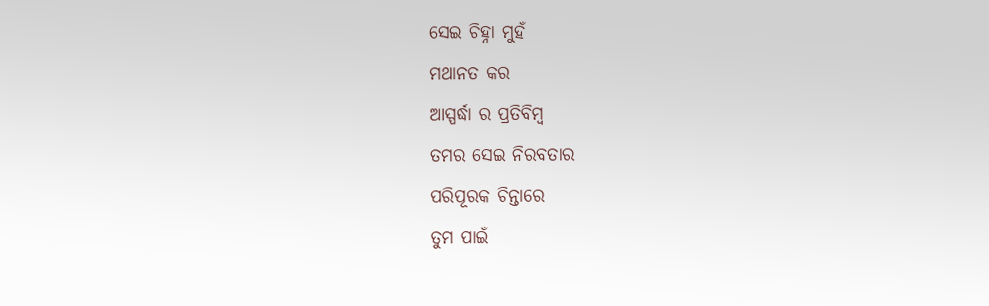ସେଇ ଚିହ୍ନା ମୁହଁ
ମଥାନତ କର
ଆସ୍ପର୍ଦ୍ଧା ର ପ୍ରତିବିମ୍ବ
ତମର ସେଇ ନିରବତାର
ପରିପୂରକ ଚିନ୍ତାରେ
ତୁମ ପାଇଁ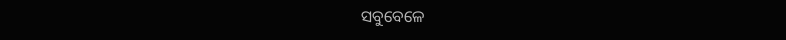ସବୁବେଳେ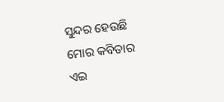ସୁନ୍ଦର ହେଉଛି
ମୋର କବିତାର
ଏଇ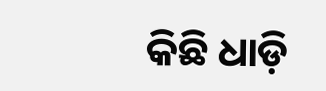କିଛି ଧାଡ଼ି